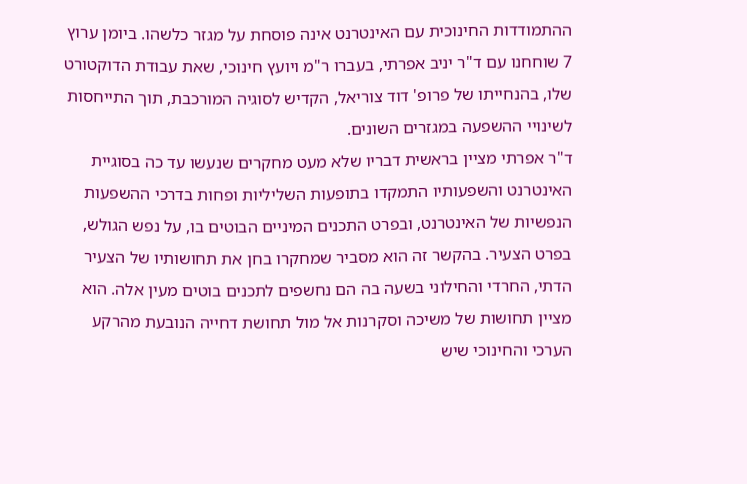ההתמודדות החינוכית עם האינטרנט אינה פוסחת על מגזר כלשהו. ביומן ערוץ 7 שוחחנו עם ד"ר יניב אפרתי, בעברו ר"מ ויועץ חינוכי, שאת עבודת הדוקטורט שלו, בהנחייתו של פרופ' דוד צוריאל, הקדיש לסוגיה המורכבת, תוך התייחסות לשינויי ההשפעה במגזרים השונים.
ד"ר אפרתי מציין בראשית דבריו שלא מעט מחקרים שנעשו עד כה בסוגיית האינטרנט והשפעותיו התמקדו בתופעות השליליות ופחות בדרכי ההשפעות הנפשיות של האינטרנט, ובפרט התכנים המיניים הבוטים בו, על נפש הגולש, בפרט הצעיר. בהקשר זה הוא מסביר שמחקרו בחן את תחושותיו של הצעיר הדתי, החרדי והחילוני בשעה בה הם נחשפים לתכנים בוטים מעין אלה. הוא מציין תחושות של משיכה וסקרנות אל מול תחושת דחייה הנובעת מהרקע הערכי והחינוכי שיש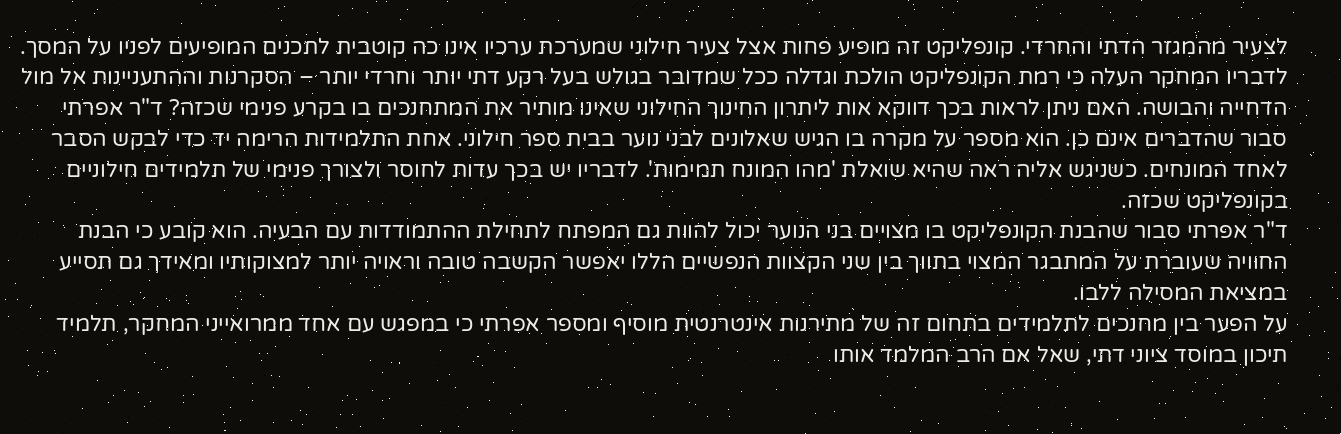לצעיר מהמגזר הדתי והחרדי. קונפליקט זה מופיע פחות אצל צעיר חילוני שמערכת ערכיו אינו כה קוטבית לתכנים המופיעים לפניו על המסך.
לדבריו המחקר העלה כי רמת הקונפליקט הולכת וגדלה ככל שמדובר בגולש בעל רקע דתי יותר וחרדי יותר – הסקרנות וההתעניינות אל מול הדחייה והבושה. האם ניתן לראות בכך דווקא אות ליתרון החינוך החילוני שאינו מותיר את המתחנכים בו בקרע פנימי שכזה? ד"ר אפרתי סבור שהדברים אינם כן. הוא מספר על מקרה בו הגיש שאלונים לבני נוער בבית ספר חילוני. אחת התלמידות הרימה יד כדי לבקש הסבר לאחד המונחים. כשניגש אליה ראה שהיא שואלת 'מהו המונח תמימות'. לדבריו יש בכך עדות לחוסר ולצורך פנימי של תלמידים חילוניים בקונפליקט שכזה.
ד"ר אפרתי סבור שהבנת הקונפליקט בו מצויים בני הנוער יכול להוות גם המפתח לתחילת ההתמודדות עם הבעיה. הוא קובע כי הבנת החוויה שעוברת על המתבגר המצוי בתווך בין שני הקצוות הנפשיים הללו יאפשר הקשבה טובה וראויה יותר למצוקותיו ומאידך גם תסייע במציאת המסילה ללבו.
על הפער בין מחנכים לתלמידים בתחום זה של מתירנות אינטרנטית מוסיף ומספר אפרתי כי במפגש עם אחד ממרואייני המחקר, תלמיד תיכון במוסד ציוני דתי, שאל אם הרב המלמד אותו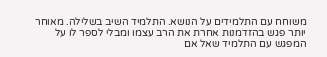משוחח עם התלמידים על הנושא. התלמיד השיב בשלילה. מאוחר יותר פגש בהזדמנות אחרת את הרב עצמו ומבלי לספר לו על המפגש עם התלמיד שאל אם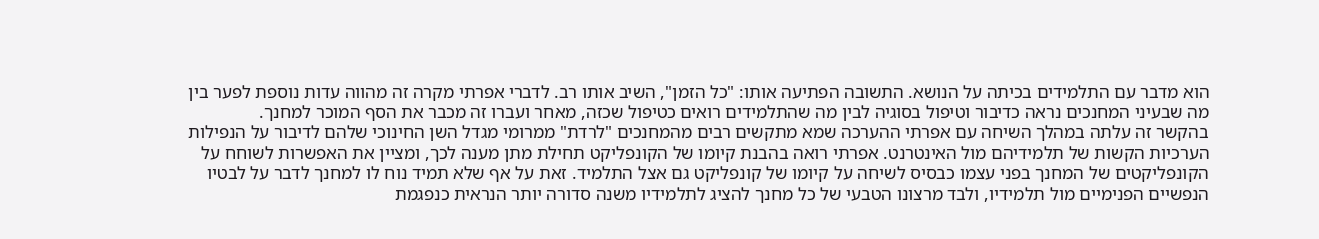הוא מדבר עם התלמידים בכיתה על הנושא. התשובה הפתיעה אותו: "כל הזמן", השיב אותו רב. לדברי אפרתי מקרה זה מהווה עדות נוספת לפער בין מה שבעיני המחנכים נראה כדיבור וטיפול בסוגיה לבין מה שהתלמידים רואים כטיפול שכזה, מאחר ועברו זה מכבר את הסף המוכר למחנך.
בהקשר זה עלתה במהלך השיחה עם אפרתי ההערכה שמא מתקשים רבים מהמחנכים "לרדת" ממרומי מגדל השן החינוכי שלהם לדיבור על הנפילות הערכיות הקשות של תלמידיהם מול האינטרנט. אפרתי רואה בהבנת קיומו של הקונפליקט תחילת מתן מענה לכך, ומציין את האפשרות לשוחח על הקונפליקטים של המחנך בפני עצמו כבסיס לשיחה על קיומו של קונפליקט גם אצל התלמיד. זאת על אף שלא תמיד נוח לו למחנך לדבר על לבטיו הנפשיים הפנימיים מול תלמידיו, ולבד מרצונו הטבעי של כל מחנך להציג לתלמידיו משנה סדורה יותר הנראית כנפגמת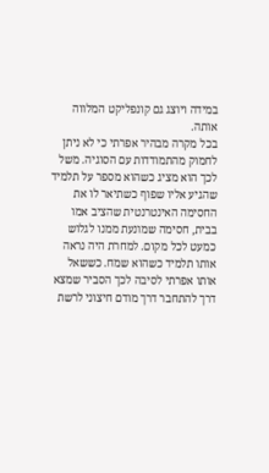במידה ויוצג גם קונפליקט המלווה אותה.
בכל מקרה מבהיר אפרתי כי לא ניתן לחמוק מהתמודדות עם הסוגיה. משל לכך הוא מציג כשהוא מספר על תלמיד שהגיע אליו שפוף כשתיאר לו את החסימה האינטרנטית שהציב אמו בבית, חסימה שמונעת ממנו לגלוש כמעט לכל מקום. למחרת היה נראה אותו תלמיד כשהוא שמח. כששאל אותו אפרתי לסיבה לכך הסביר שמצא דרך להתחבר דרך מודם חיצוני לרשת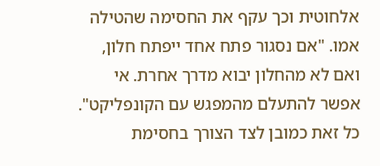אלחוטית וכך עקף את החסימה שהטילה אמו. "אם נסגור פתח אחד ייפתח חלון, ואם לא מהחלון יבוא מדרך אחרת. אי אפשר להתעלם מהמפגש עם הקונפליקט".
כל זאת כמובן לצד הצורך בחסימת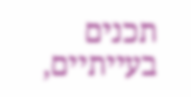תכנים בעייתיים,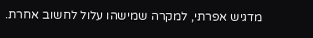מדגיש אפרתי, למקרה שמישהו עלול לחשוב אחרת.